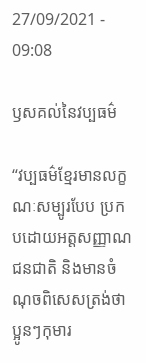27/09/2021 - 09:08

ឫសគល់នៃវប្បធម៌

“វប្បធម៌ខ្មែរមានលក្ខណៈសម្បូរបែប ប្រកបដោយអត្តសញ្ញាណជនជាតិ និងមានចំណុចពិសេសត្រង់ថា ប្អូនៗកុមារ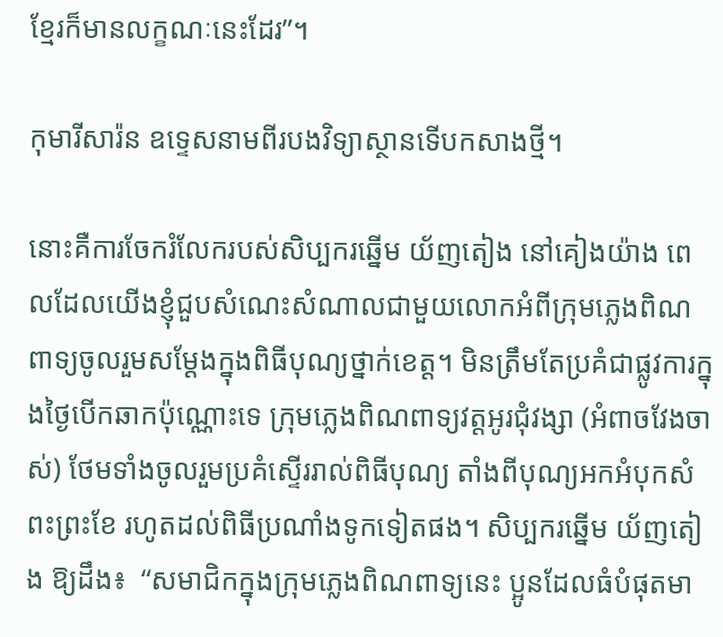ខ្មែរក៏មានលក្ខណៈនេះដែរ”។

កុមារីសារ៉ន ឧទ្ទេសនាមពីរបងវិទ្យាស្ថានទើបកសាងថ្មី។

នោះគឺការចែករំលែករបស់សិប្បករឆ្នើម យ័ញតៀង នៅគៀងយ៉ាង ពេលដែលយើងខ្ញុំជួបសំណេះសំណាលជាមួយលោកអំពីក្រុមភ្លេងពិណពាទ្យចូលរួមសម្ដែងក្នុងពិធីបុណ្យថ្នាក់ខេត្ត។ មិនត្រឹមតែប្រគំជាផ្លូវការក្នុងថ្ងៃបើកឆាកប៉ុណ្ណោះទេ ក្រុមភ្លេងពិណពាទ្យវត្តអូរជុំវង្សា (អំពាចវែងចាស់) ថែមទាំងចូលរួមប្រគំស្ទើររាល់ពិធីបុណ្យ តាំងពីបុណ្យអកអំបុកសំពះព្រះខែ រហូតដល់ពិធីប្រណាំងទូកទៀតផង។ សិប្បករឆ្នើម យ័ញតៀង ឱ្យដឹង៖  “សមាជិកក្នុងក្រុមភ្លេងពិណពាទ្យនេះ ប្អូនដែលធំបំផុតមា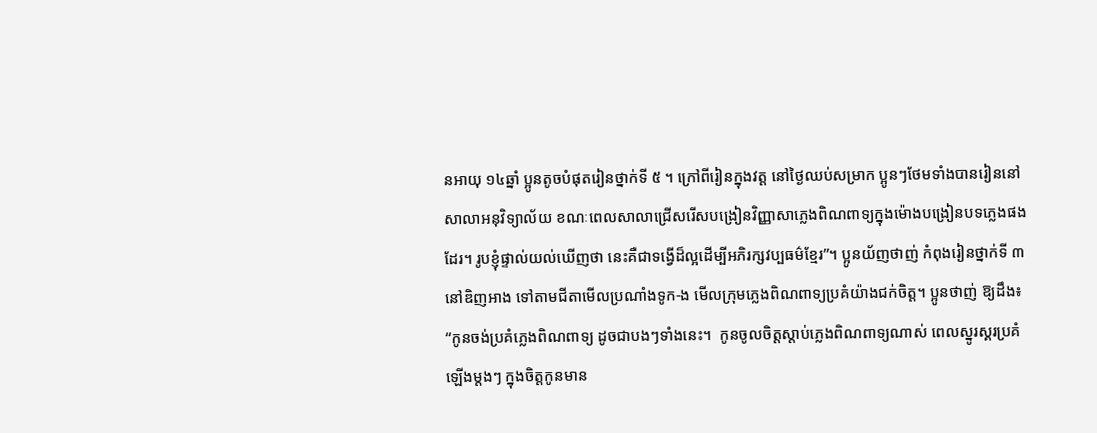នអាយុ ១៤ឆ្នាំ ប្អូនតូចបំផុតរៀនថ្នាក់ទី ៥ ។ ក្រៅពីរៀនក្នុងវត្ត នៅថ្ងៃឈប់សម្រាក ប្អូនៗថែមទាំងបានរៀននៅសាលាអនុវិទ្យាល័យ ខណៈពេលសាលាជ្រើសរើសបង្រៀនវិញ្ញាសាភ្លេងពិណពាទ្យក្នុងម៉ោងបង្រៀនបទភ្លេងផងដែរ។ រូបខ្ញុំផ្ទាល់យល់ឃើញថា នេះគឺជាទង្វើដ៏ល្អដើម្បីអភិរក្សវប្បធម៌ខ្មែរ”។ ប្អូនយ័ញថាញ់ កំពុងរៀនថ្នាក់ទី ៣ នៅឌិញអាង ទៅតាមជីតាមើលប្រណាំងទូក-ង មើលក្រុមភ្លេងពិណពាទ្យប្រគំយ៉ាងជក់ចិត្ត។ ប្អូនថាញ់ ឱ្យដឹង៖ “កូនចង់ប្រគំភ្លេងពិណពាទ្យ ដូចជាបងៗទាំងនេះ។  កូនចូលចិត្តស្ដាប់ភ្លេងពិណពាទ្យណាស់ ពេលស្នូរស្គរប្រគំឡើងម្តងៗ ក្នុងចិត្តកូនមាន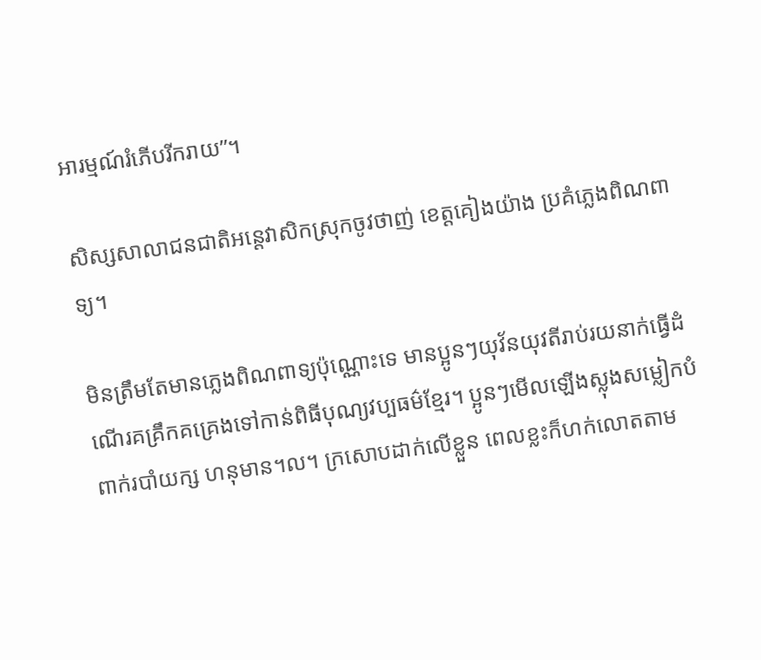អារម្មណ៍រំភើបរីករាយ”។

សិស្សសាលាជនជាតិអន្តេវាសិកស្រុកចូវថាញ់ ខេត្តគៀងយ៉ាង ប្រគំភ្លេងពិណពាទ្យ។

មិនត្រឹមតែមានភ្លេងពិណពាទ្យប៉ុណ្ណោះទេ មានប្អូនៗយុវ័នយុវតីរាប់រយនាក់ធ្វើដំណើរគគ្រឹកគគ្រេងទៅកាន់ពិធីបុណ្យវប្បធម៌ខ្មែរ។ ប្អូនៗមើលឡើងស្លុងសម្លៀកបំពាក់របាំយក្ស ហនុមាន។ល។ ក្រសោបដាក់លើខ្លួន ពេលខ្លះក៏ហក់លោតតាម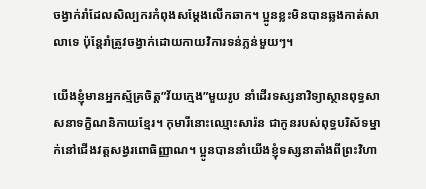ចង្វាក់រាំដែលសិល្បករកំពុងសម្តែងលើកឆាក។ ប្អូនខ្លះមិនបានឆ្លងកាត់សាលាទេ ប៉ុន្តែរាំត្រូវចង្វាក់ដោយកាយវិការទន់ភ្លន់មួយៗ។

យើងខ្ញុំមានអ្នកស្ម័គ្រចិត្ត”វ័យក្មេង”មួយរូប នាំដើរទស្សនាវិទ្យាស្ថានពុទ្ធសាសនាទក្ខិណនិកាយខ្មែរ។ កុមារីនោះឈ្មោះសារ៉ន ជាកូនរបស់ពុទ្ធបរិស័ទម្នាក់នៅជើងវត្តសង្វរពោធិញ្ញាណ។ ប្អូនបាននាំយើងខ្ញុំទស្សនាតាំងពីព្រះវិហា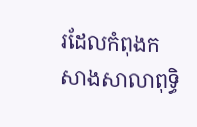រដែលកំពុងកសាងសាលាពុទ្ធិ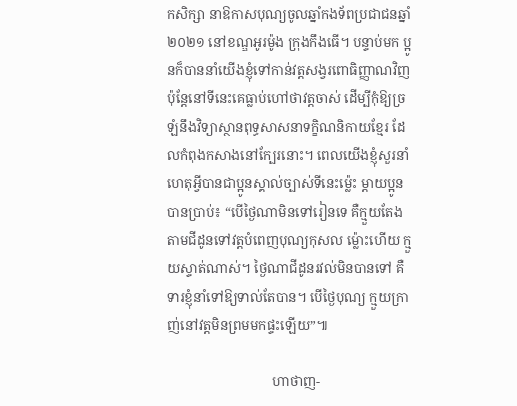កសិក្សា នាឱកាសបុណ្យចូលឆ្នាំកងទ័ពប្រជាជនឆ្នាំ ២០២១ នៅខណ្ឌអូរម៉ូង ក្រុងកឹងធើ។ បន្ទាប់មក ប្អូនក៏បាននាំយើងខ្ញុំទៅកាន់វត្តសង្វរពោធិញ្ញាណវិញ ប៉ុន្តែនៅទីនេះគេធ្លាប់ហៅថាវត្តចាស់ ដើម្បីកុំឱ្យច្រឡំនឹងវិទ្យាស្ថានពុទ្ធសាសនាទក្ខិណនិកាយខ្មែរ ដែលកំពុងកសាងនៅក្បែរនោះ។ ពេលយើងខ្ញុំសួរនាំហេតុអ្វីបានជាប្អូនស្គាល់ច្បាស់ទីនេះម៉្លេះ ម្តាយប្អូនបានប្រាប់៖ “បើថ្ងៃណាមិនទៅរៀនទេ គឺក្មួយតែងតាមជីដូនទៅវត្តបំពេញបុណ្យកុសល ម្ល៉ោះហើយ ក្មួយស្ទាត់ណាស់។ ថ្ងៃណាជីដូនរវល់មិនបានទៅ គឺទារខ្ញុំនាំទៅឱ្យទាល់តែបាន។ បើថ្ងៃបុណ្យ ក្មួយក្រាញ់នៅវត្តមិនព្រមមកផ្ទះឡើយ”៕

                               ហាថាញ-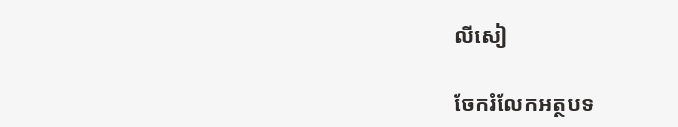លីសៀ

ចែករំលែកអត្ថបទ